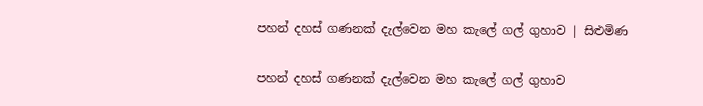පහන් දහස් ගණනක් දැල්වෙන මහ කැ‍ලේ ගල් ගුහාව | සිළුමිණ

පහන් දහස් ගණනක් දැල්වෙන මහ කැ‍ලේ ගල් ගුහාව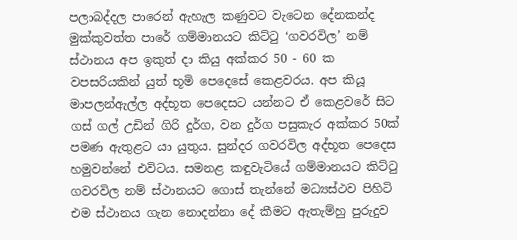පලාබද්දල පාරෙන් ඇහැල කණුවට වැටෙන දේනකන්ද මුක්කුවත්ත පාරේ ගම්මානයට කිට්ටු ‘ගවරවිල’ නම් ස්ථානය අප ඉකුත් දා කියු අක්කර 50 - 60 ක වපසරියකින් යුත් භූමි පෙදෙසේ කෙළවරය. අප කියූ මාපලන්ඇල්ල අද්භූත පෙදෙසට යන්නට ඒ කෙළවරේ සිට ගස් ගල් උඩින් ගිරි දුර්ග, වන දුර්ග පසුකැර අක්කර 50ක් පමණ ඇතුළට යා යුතුය. සුන්දර ගවරවිල අද්භූත පෙදෙස හමුවන්නේ එවිටය. සමනළ කඳුවැටියේ ගම්මානයට කිට්ටු ගවරවිල නම් ස්ථානයට ගොස් තැන්නේ මධ්‍යස්ථව පිහිටි එම ස්ථානය ගැන නොදන්නා දේ කීමට ඇතැම්හු පුරුදුව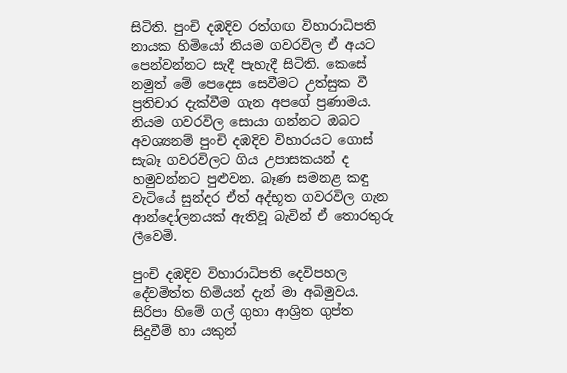සිටිති. පුංචි දඹදිව රත්ගඟ විහාරාධිපති නායක හිමියෝ නියම ගවරවිල ඒ අයට පෙන්වන්නට සැදී පැහැදී සිටිති. කෙසේ නමුත් මේ පෙදෙස සෙවීමට උත්සුක වී ප්‍රතිචාර දැක්වීම ගැන අපගේ ප්‍රණාමය. නියම ගවරවිල සොයා ගන්නට ඔබට අවශ්‍යනම් පුංචි දඹදිව විහාරයට ගොස් සැබෑ ගවරවිලට ගිය උපාසකයන් ද හමුවන්නට පුළුවන. බෑණ සමනළ කඳු වැටියේ සුන්දර ඒත් අද්භූත ගවරවිල ගැන ආන්දෝලනයක් ඇතිවූ බැවින් ඒ තොරතුරු ලීවෙමි.

පුංචි දඹදිව විහාරාධිපති දෙවිපහල දේවමිත්ත හිමියන් දැන් මා අබිමුවය. සිරිපා හිමේ ගල් ගුහා ආශ්‍රිත ගුප්ත සිදුවීම් හා යකුන්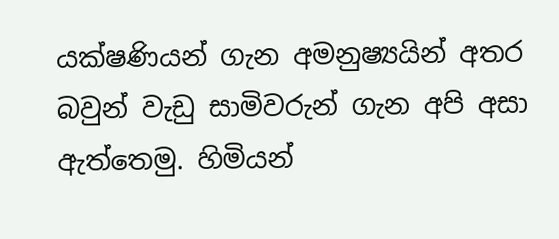යක්ෂණියන් ගැන අමනුෂ්‍යයින් අතර බවුන් වැඩු සාමිවරුන් ගැන අපි අසා ඇත්තෙමු. හිමියන්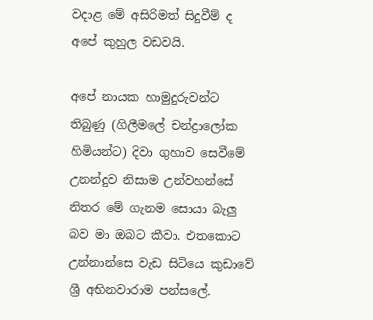වදාළ මේ අසිරිමත් සිදුවීම් ද අපේ කුහුල වඩවයි.

අපේ නායක හාමුදුරුවන්ට තිබුණු (ගිලීමලේ චන්ද්‍රාලෝක හිමියන්ට) දිවා ගුහාව සෙවීමේ උනන්දුව නිසාම උන්වහන්සේ නිතර මේ ගැනම සොයා බැලු බව මා ඔබට කීවා. එතකොට උන්නාන්සෙ වැඩ සිටියෙ කුඩාවේ ශ්‍රී අභිනවාරාම පන්සලේ.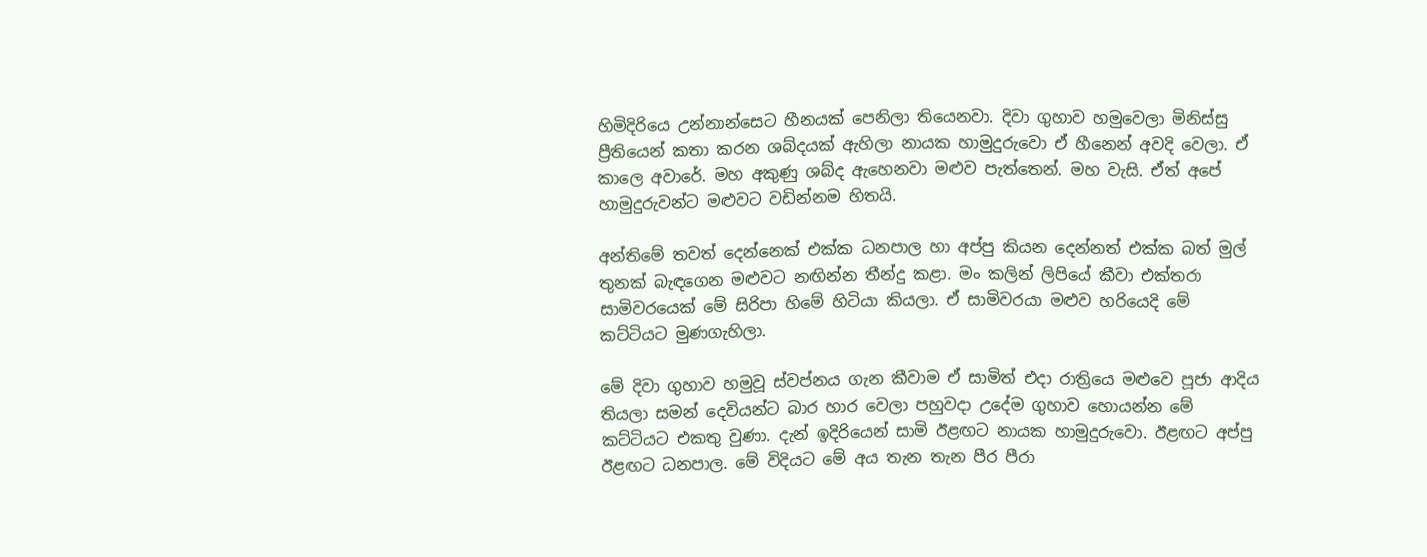හිමිදිරියෙ උන්නාන්සෙට හීනයක් පෙනිලා තියෙනවා. දිවා ගුහාව හමුවෙලා මිනිස්සු ප්‍රීතියෙන් කතා කරන ශබ්දයක් ඇහිලා නායක හාමුදුරුවො ඒ හීනෙන් අවදි වෙලා. ඒ කාලෙ අවාරේ. මහ අකුණු ශබ්ද ඇහෙනවා මළුව පැත්තෙන්. මහ වැසි. ඒත් අපේ හාමුදුරුවන්ට මළුවට වඩින්නම හිතයි.

අන්තිමේ තවත් දෙ‍න්නෙක් එක්ක ධනපාල හා අප්පු කියන දෙන්නත් එක්ක බත් මුල් තුනක් බැඳගෙන මළුවට නඟින්න තීන්දු කළා. මං කලින් ලිපියේ කීවා එක්තරා සාමිවරයෙක් මේ සිරිපා හිමේ හිටියා කියලා. ඒ සාමිවරයා මළුව හරියෙදි මේ කට්ටියට මුණගැහිලා.

මේ දිවා ගුහාව හමුවූ ස්වප්නය ගැන කීවාම ඒ සාමිත් එදා රාත්‍රියෙ මළුවෙ පූජා ආදිය තියලා සමන් දෙවියන්ට බාර හාර‍ වෙලා පහුවදා උදේම ගුහාව හොයන්න මේ කට්ටියට එකතු වුණා. දැන් ඉදිරියෙන් සාමි ඊළඟට නායක හාමුදුරුවො. ඊළඟට අප්පු ඊළඟට ධනපාල. මේ විදියට මේ අය තැන තැන පීර පීරා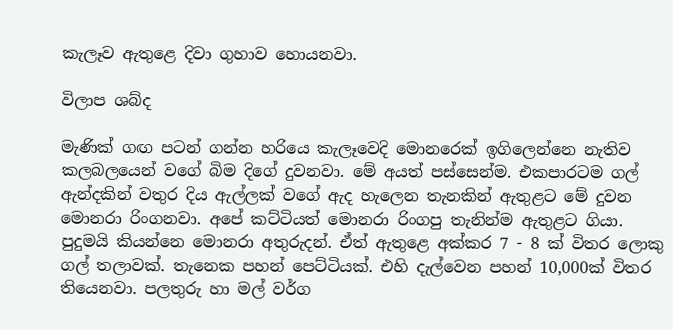කැලෑව ඇතුළෙ දිවා ගුහාව හොයනවා.

විලාප ශබ්ද

මැණික් ගඟ පටන් ගන්න හරියෙ කැලෑවෙදි මොනරෙක් ඉගිලෙන්නෙ නැතිව කලබලයෙන් වගේ බිම දිගේ දුවනවා. මේ අයත් පස්සෙන්ම. එකපාරටම ගල් ඇන්දකින් වතුර දිය ඇල්ලක් වගේ ඇද හැලෙන තැනකින් ඇතුළට මේ දුවන මොනරා රිංගනවා. අපේ කට්ටියත් මොනරා රිංගපු තැනින්ම ඇතුළට ගියා. පුදුමයි කියන්නෙ මොනරා අතුරුදන්. ඒත් ඇතුළෙ අක්කර 7 - 8 ක් විතර ලොකු ගල් තලාවක්. තැනෙක පහන් පෙට්ටියක්. එහි දැල්වෙන පහන් 10,000ක් විතර තියෙනවා. පලතුරු හා මල් වර්ග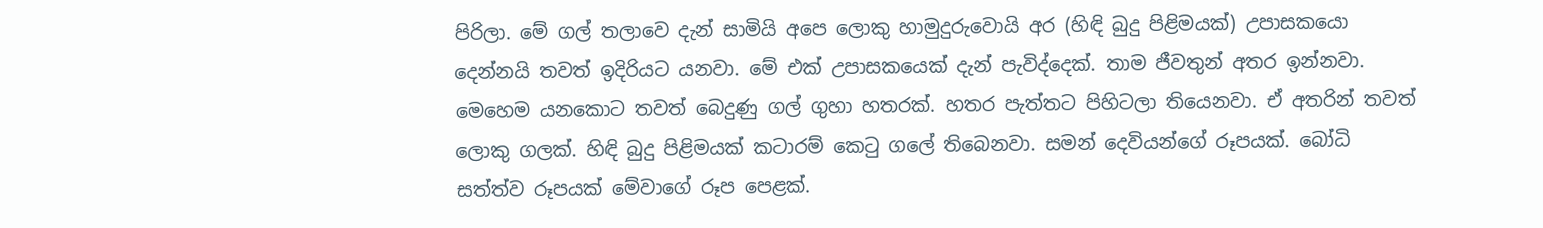පිරිලා. මේ ගල් තලාවෙ දැන් සාමියි අපෙ ලොකු හාමුදුරුවොයි අර (හිඳි බුදු පිළිමයක්) උපාසකයො දෙන්නයි තවත් ඉදිරියට යනවා. මේ එක් උපාසකයෙක් දැන් පැවිද්දෙක්. තාම ජීවතුන් අතර ඉන්නවා. මෙහෙම යනකොට තවත් බෙදුණු ගල් ගුහා හතරක්. හතර පැත්තට පිහිටලා තියෙනවා. ඒ අතරින් තවත් ලොකු ගලක්. හිඳි බුදු පිළිමයක් කටාරම් කෙටු ගලේ තිබෙනවා. සමන් දෙවියන්ගේ රූපයක්. බෝධි සත්ත්ව රූපයක් මේවාගේ රූප පෙළක්.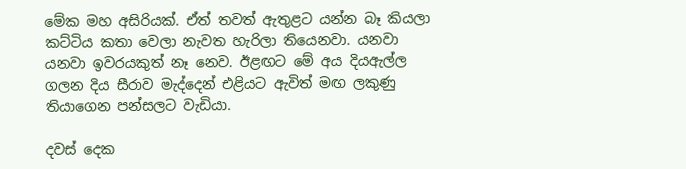මේක මහ අසිරියක්. ඒත් තවත් ඇතුළට යන්න බෑ කියලා කට්ටිය කතා වෙලා නැවත හැරිලා තියෙනවා. යනවා යනවා ඉවරයකුත් නෑ නෙව. ඊළඟට මේ අය දියඇල්ල ගලන දිය සීරාව මැද්දෙන් එළියට ඇවිත් මඟ ලකුණු තියාගෙන පන්සලට වැඩියා.

දවස් දෙක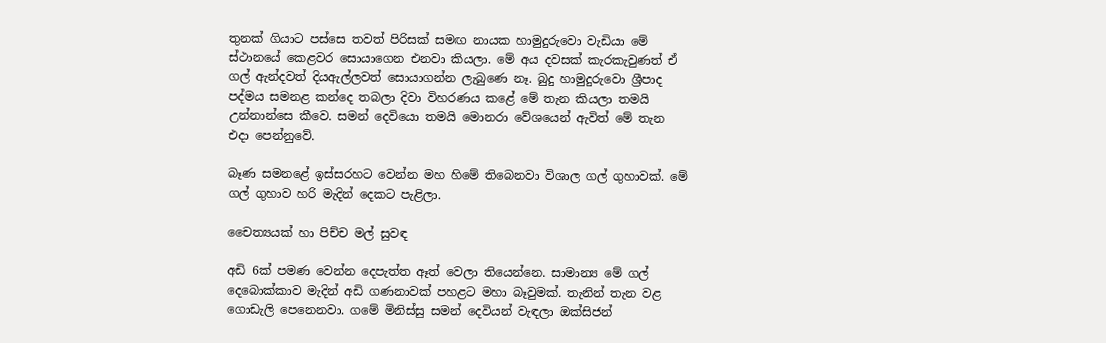තුනක් ගියාට පස්සෙ තවත් පිරිසක් සමඟ නායක හාමුදුරුවො වැඩියා මේ ස්ථානයේ කෙළවර සොයාගෙන එනවා කියලා. මේ අය දවසක් කැරකැවුණත් ඒ ගල් ඇන්දවත් දියඇල්ලවත් සොයාගන්න ලැබුණෙ නෑ. බුදු හාමුදුරුවො ශ්‍රීපාද පද්මය සමනළ කන්දෙ තබලා දිවා විහරණය කළේ මේ තැන කියලා තමයි උන්නාන්සෙ කීවෙ. සමන් දෙවියො තමයි මොනරා වේශයෙන් ඇවිත් මේ තැන එදා පෙන්නුවේ.

බෑණ සමනළේ ඉස්සරහට වෙන්න මහ හිමේ තිබෙනවා විශාල ගල් ගුහාවක්. මේ ගල් ගුහාව හරි මැදින් දෙකට පැළිලා.

චෛත්‍යයක් හා පිච්ච මල් සුවඳ

අඩි 6ක් පමණ වෙන්න දෙපැත්ත ඈත් වෙලා තියෙන්නෙ. සාමාන්‍ය මේ ගල් දෙබොක්කාව මැදින් අඩි ගණනාවක් පහළට මහා බෑවුමක්. තැනින් තැන වළ ගොඩැලි පෙනෙනවා. ගමේ මිනිස්සු සමන් දෙවියන් වැඳලා ඔක්සිජන්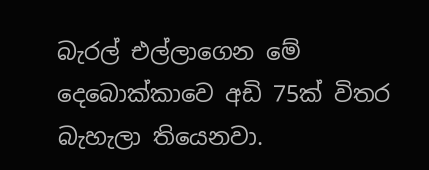බැරල් එල්ලාගෙන මේ දෙබොක්කාවෙ අඩි 75ක් විතර බැහැලා තියෙනවා.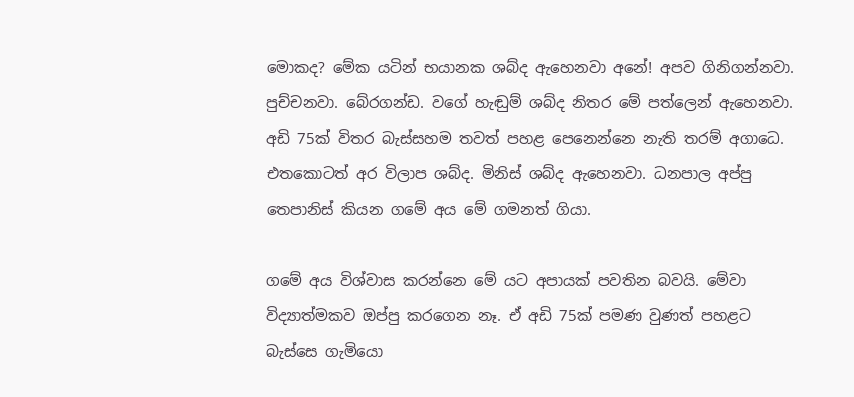මොකද? මේක යටින් භයානක ශබ්ද ඇහෙනවා අනේ! අපව ගිනිගන්නවා. පුච්චනවා. බේරගන්ඩ. වගේ හැඬුම් ශබ්ද නිතර මේ පත්ලෙන් ඇහෙනවා. අඩි 75ක් විතර බැස්සහම තවත් පහළ පෙනෙන්නෙ නැති තරම් අගාධෙ. එතකොටත් අර විලාප ශබ්ද. මිනිස් ශබ්ද ඇහෙනවා. ධනපාල අප්පු තෙපානිස් කියන ගමේ අය මේ ගමනත් ගියා.

ගමේ අය විශ්වාස කරන්නෙ මේ යට අපායක් පවතින බවයි. මේවා විද්‍යාත්මකව ඔප්පු කරගෙන නෑ. ඒ අඩි 75ක් පමණ වුණත් පහළට බැස්සෙ ගැමියො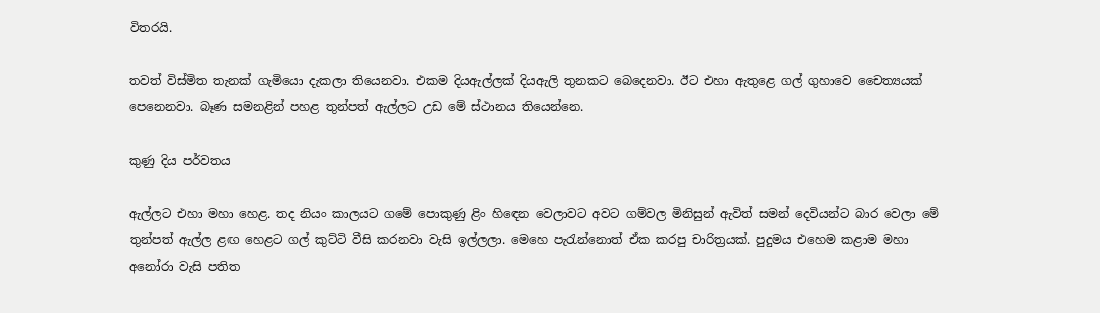විතරයි.

තවත් විස්මිත තැනක් ගැමියො දැකලා තියෙනවා. එකම දියඇල්ලක් දියඇලි තුනකට බෙදෙනවා. ඊට එහා ඇතුළෙ ගල් ගුහාවෙ චෛත්‍යයක් පෙනෙනවා. බෑණ සමනළින් පහළ තුන්පත් ඇල්ලට උඩ මේ ස්ථානය තියෙන්නෙ.

කුණු දිය පර්වතය

ඇල්ලට එහා මහා හෙළ. තද නියං කාලයට ගමේ පොකුණු ළිං හි‍ඳෙන වෙලාවට අවට ගම්වල මිනිසුන් ඇවිත් සමන් දෙවියන්ට බාර වෙලා මේ තුන්පත් ඇල්ල ළඟ හෙළට ගල් කුට්ටි වීසි කරනවා වැසි ඉල්ලලා. මෙහෙ පැරැන්නොත් ඒක කරපු චාරිත්‍රයක්. පුදුමය එහෙම කළාම මහා අනෝරා වැසි පතිත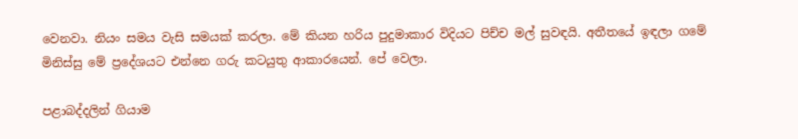වෙනවා. නියං සමය වැසි සමයක් කරලා. මේ කියන හරිය පුදුමාකාර විදියට පිච්ච මල් සුවඳයි. අතීතයේ ඉඳලා ගමේ මිනිස්සු මේ ප්‍රදේශයට එන්නෙ ගරු කටයුතු ආකාරයෙන්. පේ වෙලා.

පළාබද්දලින් ගියාම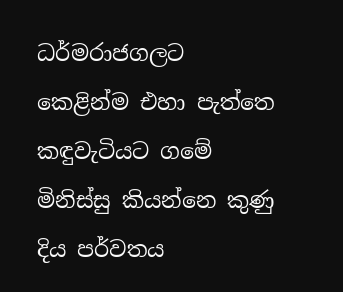ධර්මරාජගලට කෙළින්ම එහා පැත්තෙ කඳුවැටියට ගමේ මිනිස්සු කියන්නෙ කුණු දිය පර්වතය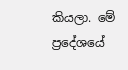කියලා. මේ ප්‍රදේශයේ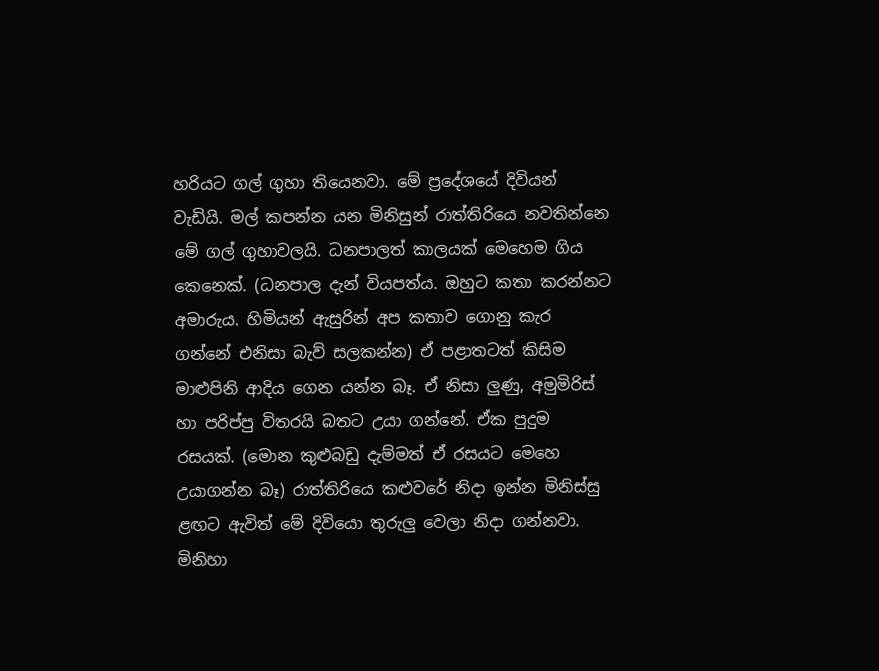හරියට ගල් ගුහා තියෙනවා. මේ ප්‍රදේශයේ දිවියන් වැඩියි. මල් කපන්න යන මිනිසුන් රාත්තිරියෙ නවතින්නෙ මේ ගල් ගුහාවලයි. ධනපාලත් කාලයක් මෙහෙම ගිය කෙනෙක්. (ධනපාල දැන් වියපත්ය. ඔහුට කතා කරන්නට අමාරුය. හිමියන් ඇසුරින් අප කතාව ගොනු කැර ගන්නේ එනිසා බැව් සලකන්න) ඒ පළාතටත් කිසිම මාළුපිනි ආදිය ගෙන යන්න බෑ. ඒ නිසා ලුණු, අමුමිරිස් හා පරිප්පු විතරයි බතට උයා ගන්නේ. ඒක පුදුම රසයක්. (මොන කුළුබඩු දැම්මත් ඒ රසයට මෙහෙ උයාගන්න බෑ) රාත්තිරියෙ කළුවරේ නිදා ඉන්න මිනිස්සු ළඟට ඇවිත් මේ දිවියො තුරුලු වෙලා නිදා ගන්නවා. මිනිහා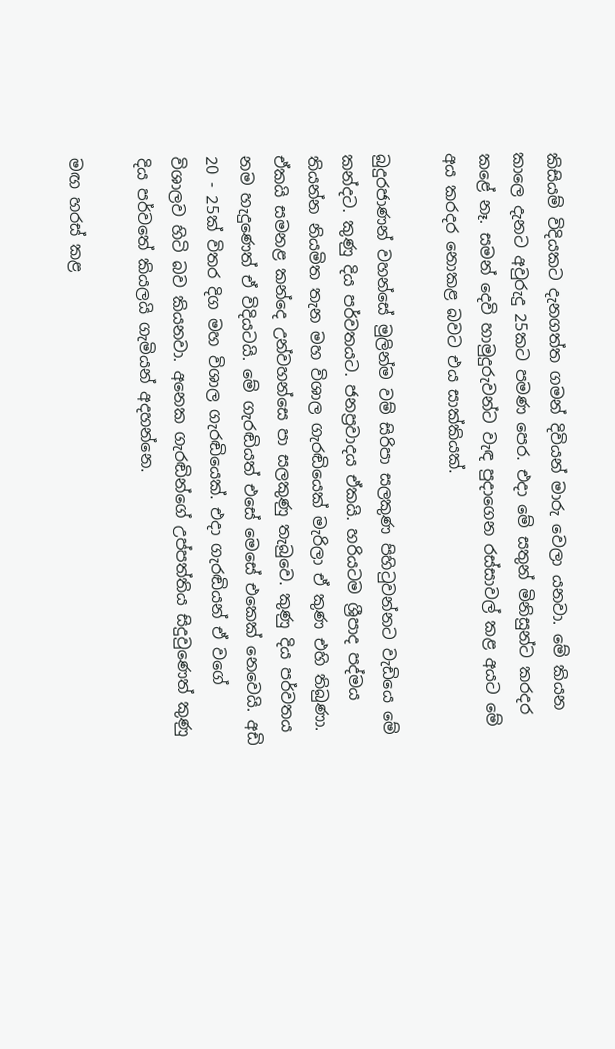කිසියම් විදියකට දැනගත්ත ගමන් දිවියන් මාරු වෙලා යනවා. මේ කියන කාලෙ දැනට අවුරුදු 25කට පමණ පෙර. එදා මේ සතුන් මිනිසුන්ට කරදර කළේ නෑ. සමන් දෙවි හාමුදුරුවන්ට වැඳ පුදාගෙන රස්සාවල් කළ අයට මේ අය කරදර නොකළ බවට එය සාක්කියක්.

බුදුරජාණන් වහන්සේ මුලින්ම වම් සිරිපා සලකුණ පිහිටුවන්නට වැඩියෙ මේ කන්දට. කුණු දිය පර්වතයට. ජනප්‍රවාදය ඒකයි. හරියටම ශ්‍රීපාද පද්මය තියන්න නියමිත තැන මහ විශාල ගැරඬියෙක් මැරිලා ඒ කුණ එහි තිබුණා. ඒකයි සමනළ කන්දෙ උන්වහන්සෙ පා සලකුණු තැබුවෙ. කුණු දිය පර්වතය නම හැදුණෙත් ඒ විදියටයි. මේ ගැරඬියත් එසේ මෙසේ එකෙක් නෙවෙයි. අඩි 20 - 25ක් විතර දිග මහ විශාල ගැරඬියෙක්. එදා ගැරඬියන් ඒ වගේ විශාලව හිටි බව කියනවා. අනෙක ගැරඬින්ගේ උප්පත්තිය සිදුවුණෙත් කුණු දිය පර්වතේ කියලයි ගැමියන් අදහන්නෙ.

මඟ හරස් කළ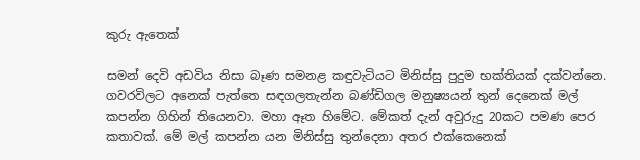කුරු ඇතෙක්

සමන් දෙවි අඩවිය නිසා බෑණ සමනළ කඳුවැටියට මිනිස්සු පුදුම භක්තියක් දක්වන්නෙ. ගවරවිලට අනෙක් පැත්තෙ සඳගලතැන්න බණ්ඩිගල මනුෂ්‍යයන් තුන් දෙනෙක් මල් කපන්න ගිහින් තියෙනවා. මහා ඈත හිමේට. මේකත් දැන් අවුරුදු 20කට පමණ පෙර කතාවක්. මේ මල් කපන්න යන මිනිස්සු තුන්දෙනා අතර එක්කෙනෙක්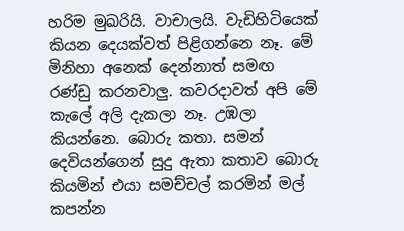හරිම මුඛරියි. වාචාලයි. වැඩිහිටියෙක් කියන දෙයක්වත් පිළිගන්නෙ නෑ. මේ මිනිහා අනෙක් දෙන්නාත් සමඟ රණ්ඩු කරනවාලු. කවරදාවත් අපි මේ කැලේ අලි දැකලා නෑ. උඹලා කියන්නෙ. බොරු කතා. සමන් දෙවියන්ගෙන් සුදු ඇතා කතාව බොරු කියමින් එයා සමච්චල් කරමින් මල් කපන්න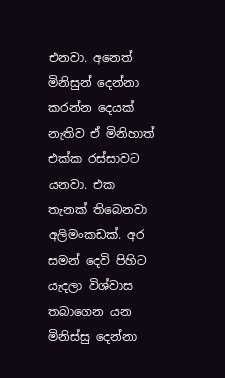එනවා. අනෙත් මිනිසුන් දෙන්නා කරන්න දෙයක් නැතිව ඒ මිනිහාත් එක්ක රස්සාවට යනවා. එක තැනක් තිබෙනවා අලිමංකඩක්. අර සමන් දෙවි පිහිට යැදලා විශ්වාස තබාගෙන යන මිනිස්සු දෙන්නා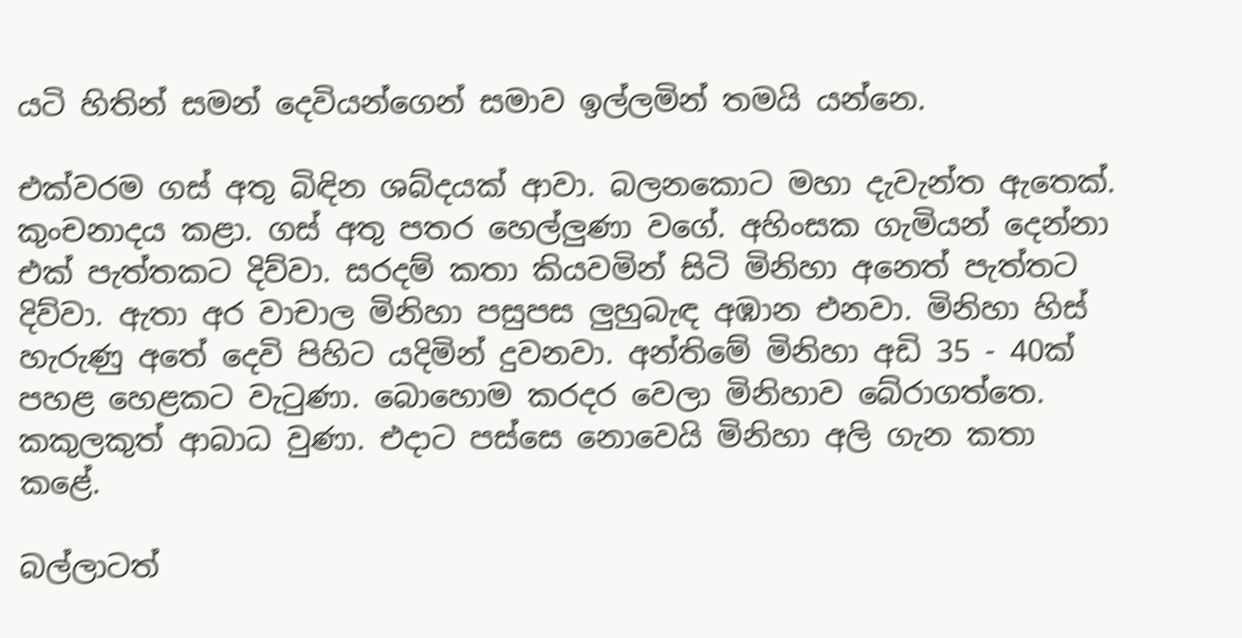යටි හිතින් සමන් දෙවියන්ගෙන් සමාව ඉල්ලමින් තමයි යන්නෙ.

එක්වරම ගස් අතු බිඳින ශබ්දයක් ආවා. බලනකොට මහා දැවැන්ත ඇතෙක්. කුංචනාදය කළා. ගස් අතු පතර හෙල්ලුණා වගේ. අහිංසක ගැමියන් දෙන්නා එක් පැත්තකට දිව්වා. සරදම් කතා කියවමින් සිටි මිනිහා අනෙත් පැත්තට දිව්වා. ඇතා අර වාචාල මිනිහා පසුපස ලුහුබැඳ අඹාන එනවා. මිනිහා හිස් හැරුණු අතේ දෙවි පිහිට යදිමින් දුවනවා. අන්තිමේ මිනිහා අඩි 35 - 40ක් පහළ හෙළකට වැටුණා. බොහොම කරදර වෙලා මිනිහාව බේරාගත්තෙ. කකුලකුත් ආබාධ වුණා. එදාට පස්සෙ නොවෙයි මිනිහා අලි ගැන කතා කළේ.

බල්ලාටත්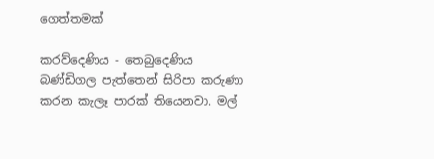ගෙත්තමක්

කරව්දෙණිය - තෙබුදෙණිය බණ්ඩිගල පැත්තෙන් සිරිපා කරුණා කරන කැලෑ පාරක් තියෙනවා. මල්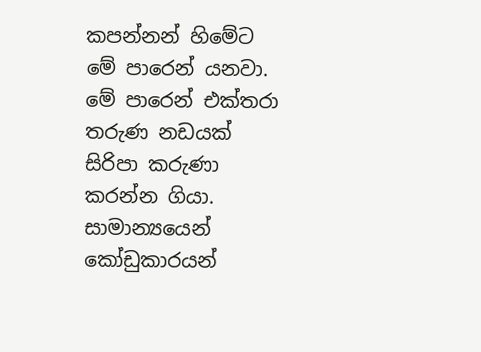කපන්නන් හිමේට මේ පාරෙන් යනවා. මේ පාරෙන් එක්තරා තරුණ නඩයක් සිරිපා කරුණා කරන්න ගියා. සාමාන්‍යයෙන් කෝඩුකාරයන්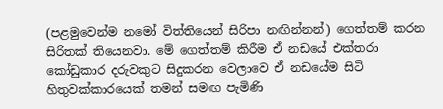(පළමුවෙන්ම නමෝ විත්තියෙන් සිරිපා නඟින්නන්) ගෙත්තම් කරන සිරිතක් තියෙනවා. මේ ගෙත්තම් කිරීම ඒ නඩයේ එක්තරා කෝඩුකාර දරුවකුට සිදුකරන වෙලාවෙ ඒ නඩයේම සිටි හිතුවක්කාරයෙක් තමන් සමඟ පැමිණි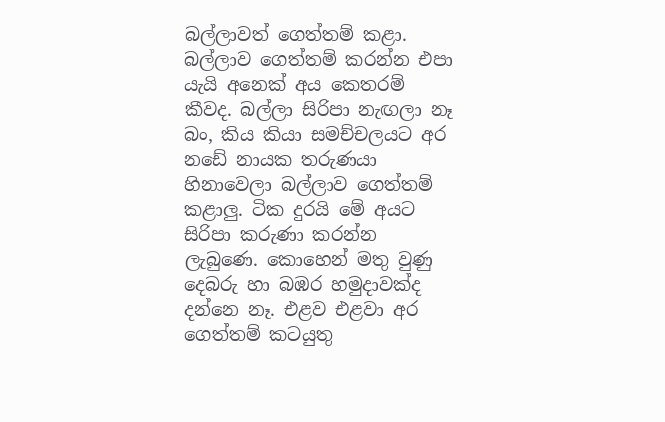බල්ලාවත් ගෙත්තම් කළා. බල්ලාව ගෙත්තම් කරන්න එපා යැයි අනෙක් අය කෙතරම් කීවද. බල්ලා සිරිපා නැඟලා නෑ බං, කිය කියා සමච්චලයට අර නඩේ නායක තරුණයා හිනාවෙලා බල්ලාව ගෙත්තම් කළාලු. ටික දුරයි මේ අයට සිරිපා කරුණා කරන්න ලැබුණෙ. කොහෙන් මතු වුණු දෙබරු හා බඹර හමුදාවක්ද දන්නෙ නෑ. එළව එළවා අර ගෙත්තම් කටයුතු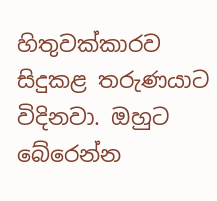හිතුවක්කාරව සිදුකළ තරුණයාට විදිනවා. ඔහුට බේරෙන්න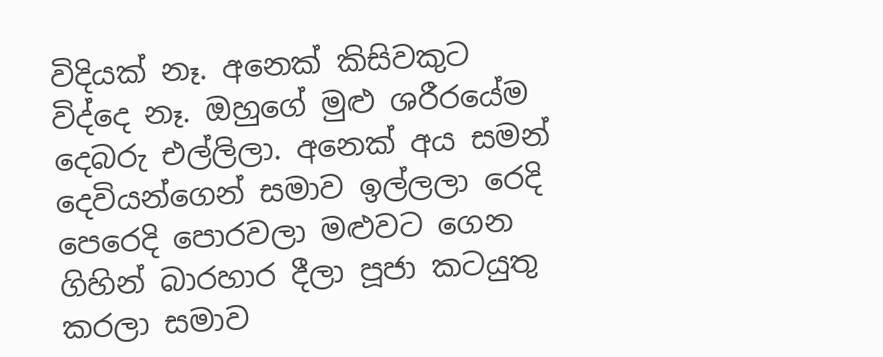විදියක් නෑ. අනෙක් කිසිවකුට විද්දෙ නෑ. ඔහුගේ මුළු ශරීරයේම දෙබරු එල්ලිලා. අනෙක් අය සමන් දෙවියන්ගෙන් සමාව ඉල්ලලා රෙදි පෙරෙදි පොරවලා මළුවට ගෙන ගිහින් බාරහාර දීලා පූජා කටයුතු කරලා සමාව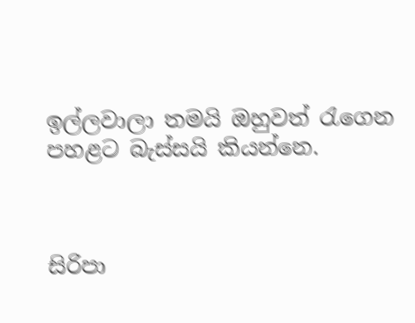ඉල්ලවාලා තමයි ඔහුවත් රැගෙන පහළට බැස්සයි කියන්නෙ.



සිරිපා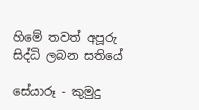හිමේ තවත් අපූරු සිද්ධි ලබන සතියේ

සේයාරූ - කුමුදු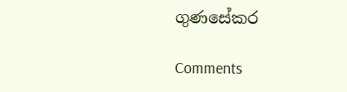ගුණසේකර

Comments